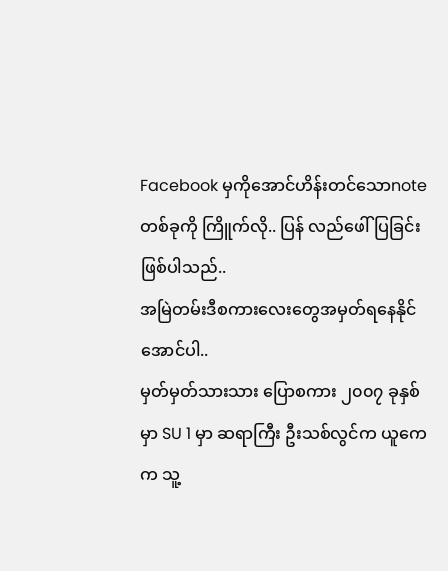Facebook မှကိုအောင်ဟိန်းတင်သောnote တစ်ခုကို ကြိူက်လို.. ပြန် လည်ဖေါ်ပြခြင်းဖြစ်ပါသည်..
အမြဲတမ်းဒီစကားလေးတွေအမှတ်ရနေနိုင်အောင်ပါ..
မှတ်မှတ်သားသား ပြောစကား ၂၀၀၇ ခုနှစ်မှာ SU 1 မှာ ဆရာကြီး ဦးသစ်လွင်က ယူကေက သူ့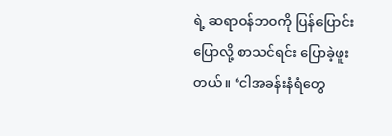ရဲ့ ဆရာဝန်ဘဝကို ပြန်ပြောင်းပြောလို့ စာသင်ရင်း ပြောခဲ့ဖူးတယ်။ ‘ငါအခန်းနံရံတွေ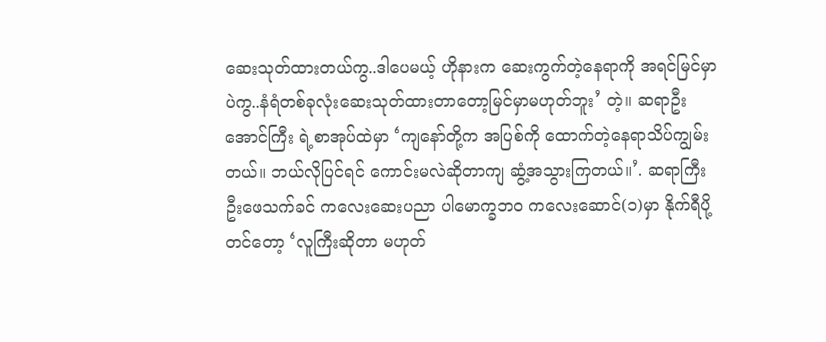ဆေးသုတ်ထားတယ်ကွ..ဒါပေမယ့် ဟိုနားက ဆေးကွက်တဲ့နေရာကို အရင်မြင်မှာပဲကွ..နံရံတစ်ခုလုံးဆေးသုတ်ထားတာတော့မြင်မှာမဟုတ်ဘူး’ တဲ့။ ဆရာဦးအောင်ကြီး ရဲ့စာအုပ်ထဲမှာ ‘ကျနော်တို့က အပြစ်ကို ထောက်တဲ့နေရာသိပ်ကျွမ်းတယ်။ ဘယ်လိုပြင်ရင် ကောင်းမလဲဆိုတာကျ ဆွံ့အသွားကြတယ်။’. ဆရာကြီး ဦးဖေသက်ခင် ကလေးဆေးပညာ ပါမောက္ခဘဝ ကလေးဆောင်(၁)မှာ နိုက်ရီပို့တင်တော့ ‘လူကြီးဆိုတာ မဟုတ်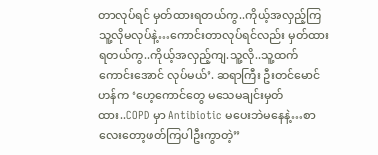တာလုပ်ရင် မှတ်ထားရတယ်ကွ..ကိုယ့်အလှည့်ကြသူ့လိုမလုပ်နဲ့…ကောင်းတာလုပ်ရင်လည်း မှတ်ထားရတယ်ကွ..ကိုယ့်အလှည့်ကျ.သူ့လို..သူ့ထက်ကောင်းအောင် လုပ်မယ်’. ဆရာကြီး ဦးတင်မောင်ဟန်က ‘ဟေ့ကောင်တွေ မသေမချင်းမှတ်ထား..COPD မှာ Antibiotic မပေးဘဲမနေနဲ့…စာလေးတော့ဖတ်ကြပါဦးကွာတဲ့”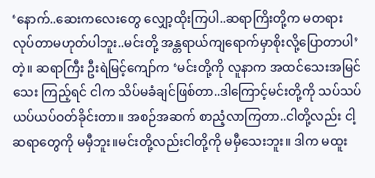‘နောက်..ဆေးကလေးတွေ လျှော့ထိုးကြပါ..ဆရာကြိးတို့က မတရားလုပ်တာမဟုတ်ပါဘူး..မင်းတို့ အန္တရာယ်ကျရောက်မှာစိုးလို့ပြောတာပါ’ တဲ့။ ဆရာကြီး ဦးရဲမြင့်ကျော်က ‘မင်းတို့ကို လူနာက အထင်သေးအမြင်သေး ကြည့်ရင် ငါက သိပ်မခံချင်ဖြစ်တာ..ဒါကြောင့်မင်းတို့ကို သပ်သပ်ယပ်ယပ်ဝတ်ခိုင်းတာ။ အစဉ်အဆက် စာညံ့လာကြတာ..ငါတို့လည်း ငါ့ဆရာတွေကို မမှီဘူး။မင်းတို့လည်းငါတို့ကို မမှီသေးဘူး။ ဒါက မထူး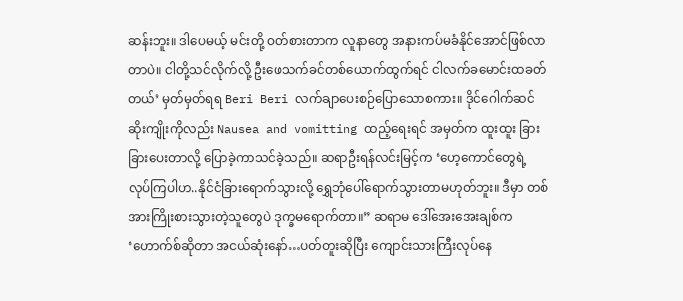ဆန်းဘူး။ ဒါပေမယ့် မင်းတို့ ဝတ်စားတာက လူနာတွေ အနားကပ်မခံနိုင်အောင်ဖြစ်လာတာပဲ။ ငါတို့သင်လိုက်လို့ ဦးဖေသက်ခင်တစ်ယောက်ထွက်ရင် ငါလက်ခမောင်းထခတ်တယ်’ မှတ်မှတ်ရရ Beri Beri လက်ချာပေးစဉ်ပြောသောစကား။ ဒိုင်ဂေါက်ဆင် ဆိုးကျိုးကိုလည်း Nausea and vomitting ထည့်ရေးရင် အမှတ်က ထူးထူး ခြားခြားပေးတာလို့ ပြောခဲ့ကာသင်ခဲ့သည်။ ဆရာဦးရန်လင်းမြင့်က ‘ဟေ့ကောင်တွေရဲ့ လုပ်ကြပါဟ..နိုင်ငံခြားရောက်သွားလို့ ရွှေဘုံပေါ်ရောက်သွားတာမဟုတ်ဘူး။ ဒီမှာ တစ်အားကြိုးစားသွားတဲ့သူတွေပဲ ဒုက္ခမရောက်တာ။” ဆရာမ ဒေါ်အေးအေးချစ်က ‘ဟောက်စ်ဆိုတာ အငယ်ဆုံးနော်…ပတ်တူးဆိုပြီး ကျောင်းသားကြီးလုပ်နေ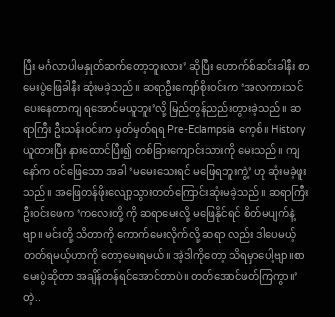ပြီး မင်္ဂလာပါမနှုတ်ဆက်တော့ဘူးလား’ ဆိုပြီး ဟောက်စ်ဆင်းခါနီး စာမေးပွဲဖြေခါနီး ဆုံးမခဲ့သည်။ ဆရာဦးကျော်စိုးဝင်းက ‘အလကားသင်ပေးနေတာကျ ရအောင်မယူဘူး’လို့ မြည်တွန်ညည်းတွားခဲ့သည်။ ဆရာကြီး ဦးသန်းဝင်းက မှတ်မှတ်ရရ Pre-Eclampsia ကေ့စ်။ History ယူထားပြီး နားထောင်ပြီး၍ တစ်ခြားကျောင်းသားကို မေးသည်။ ကျနော်က ဝင်ဖြေသော အခါ ‘မမေးသေးရင် မဖြေရဘူးကွဲ့’ ဟု ဆုံးမခဲ့ဖူးသည်။ အဖြေတန်ဖိုးလျော့သွားတတ်ကြောင်းဆုံးမခဲ့သည်။ ဆရာကြီး ဦးဝင်းဖေက ‘ကလေးတို့ ကို ဆရာမေးလို့ မဖြေနိုင်ရင် စိတ်မပျက်နဲ့ဗျာ။ မင်းတို့ သိတာကို ကောက်မေးလိုက်လို့ ဆရာ လည်း ဒါပေမယ့် တတ်ရမယ့်ဟာကို တော့မေးရမယ်။ အဲ့ဒါကိုတော့ သိရမှာပေါ့ဗျာ။စာမေးပွဲဆိုတာ အချိန်တန်ရင်အောင်တာပဲ။ တတ်အောင်ဖတ်ကြကွာ။’တဲ့..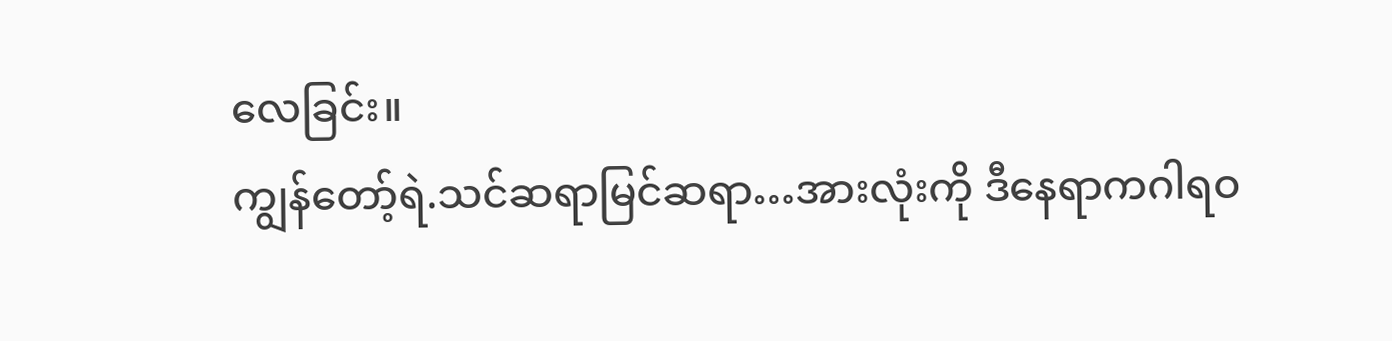လေခြင်း။
ကျွန်တော့်ရဲ.သင်ဆရာမြင်ဆရာ…အားလုံးကို ဒီနေရာကဂါရဝ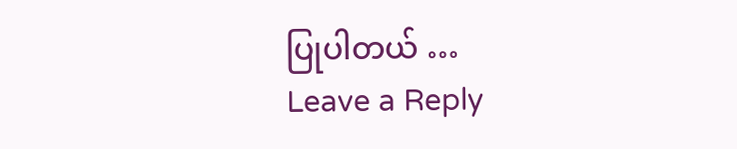ပြုပါတယ် …
Leave a Reply